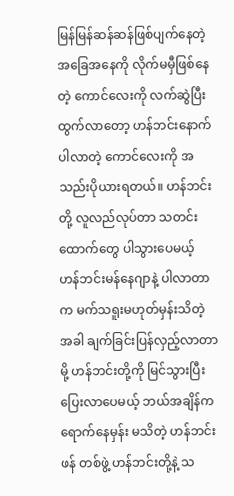မြန်မြန်ဆန်ဆန်ဖြစ်ပျက်နေတဲ့ အခြေအနေကို လိုက်မမှီဖြစ်နေတဲ့ ကောင်လေးကို လက်ဆွဲပြီး ထွက်လာတော့ ဟန်ဘင်းနောက် ပါလာတဲ့ ကောင်လေးကို အသည်းပိုယားရတယ်။ ဟန်ဘင်းတို့ လူလည်လုပ်တာ သတင်းထောက်တွေ ပါသွားပေမယ့် ဟန်ဘင်းမန်နေဂျာနဲ့ ပါလာတာက မက်သရူးမဟုတ်မှန်းသိတဲ့အခါ ချက်ခြင်းပြန်လှည့်လာတာမို့ ဟန်ဘင်းတို့ကို မြင်သွားပြီး ပြေးလာပေမယ့် ဘယ်အချိန်က ရောက်နေမှန်း မသိတဲ့ ဟန်ဘင်းဖန် တစ်ဖွဲ့ ဟန်ဘင်းတို့နဲ့ သ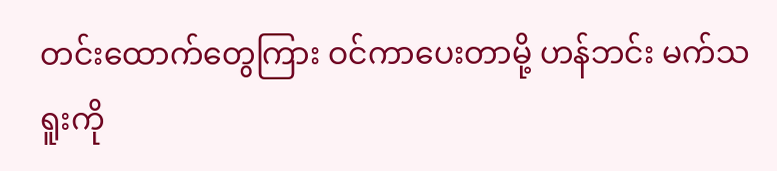တင်းထောက်တွေကြား ဝင်ကာပေးတာမို့ ဟန်ဘင်း မက်သရူးကို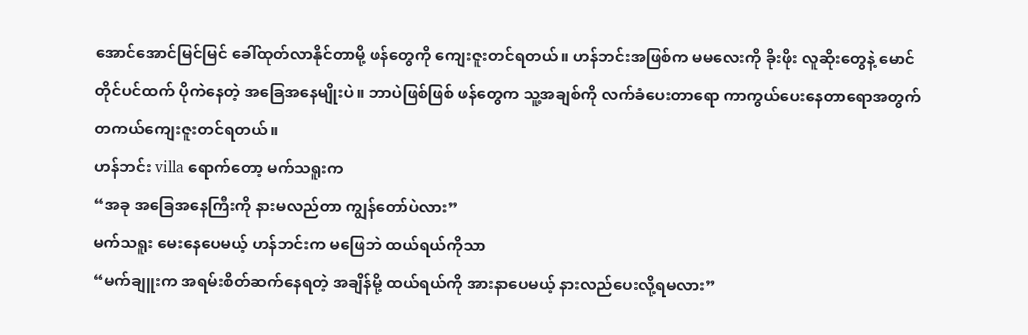အောင်အောင်မြင်မြင် ခေါ်ထုတ်လာနိုင်တာမို့ ဖန်တွေကို ကျေးဇူးတင်ရတယ်။ ဟန်ဘင်းအဖြစ်က မမလေးကို ခိုးဖိုး လူဆိုးတွေနဲ့ မောင်တိုင်ပင်ထက် ပိုကဲနေတဲ့ အခြေအနေမျိုးပဲ။ ဘာပဲဖြစ်ဖြစ် ဖန်တွေက သူ့အချစ်ကို လက်ခံပေးတာရော ကာကွယ်ပေးနေတာရောအတွက် တကယ်ကျေးဇူးတင်ရတယ်။
ဟန်ဘင်း villa ရောက်တော့ မက်သရူးက
“အခု အခြေအနေကြီးကို နားမလည်တာ ကျွန်တော်ပဲလား”
မက်သရူး မေးနေပေမယ့် ဟန်ဘင်းက မဖြေဘဲ ထယ်ရယ်ကိုသာ
“မက်ချူးက အရမ်းစိတ်ဆက်နေရတဲ့ အချိန်မို့ ထယ်ရယ်ကို အားနာပေမယ့် နားလည်ပေးလို့ရမလား”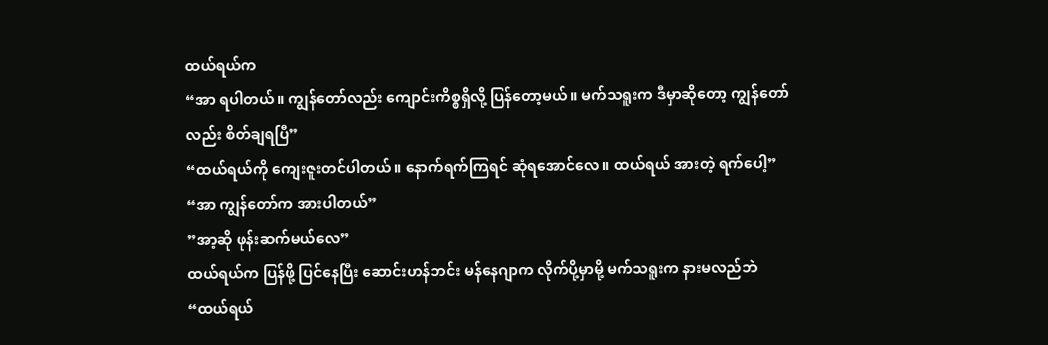ထယ်ရယ်က
“အာ ရပါတယ်။ ကျွန်တော်လည်း ကျောင်းကိစ္စရှိလို့ ပြန်တော့မယ်။ မက်သရူးက ဒီမှာဆိုတော့ ကျွန်တော်လည်း စိတ်ချရပြီ”
“ထယ်ရယ်ကို ကျေးဇူးတင်ပါတယ်။ နောက်ရက်ကြရင် ဆုံရအောင်လေ။ ထယ်ရယ် အားတဲ့ ရက်ပေါ့”
“အာ ကျွန်တော်က အားပါတယ်”
”အာ့ဆို ဖုန်းဆက်မယ်လေ”
ထယ်ရယ်က ပြန်ဖို့ ပြင်နေပြီး ဆောင်းဟန်ဘင်း မန်နေဂျာက လိုက်ပို့မှာမို့ မက်သရူးက နားမလည်ဘဲ
“ထယ်ရယ်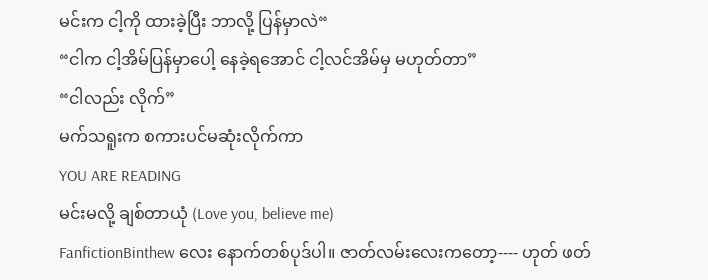မင်းက ငါ့ကို ထားခဲ့ပြီး ဘာလို့ ပြန်မှာလဲ“
“ငါက ငါ့အိမ်ပြန်မှာပေါ့ နေခဲ့ရအောင် ငါ့လင်အိမ်မှ မဟုတ်တာ”
“ငါလည်း လိုက်”
မက်သရူးက စကားပင်မဆုံးလိုက်ကာ
YOU ARE READING
မင်းမလို့ ချစ်တာယုံ (Love you, believe me)
FanfictionBinthew လေး နောက်တစ်ပုဒ်ပါ။ ဇာတ်လမ်းလေးကတော့---- ဟုတ် ဖတ်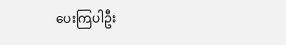ပေးကြပါဦး